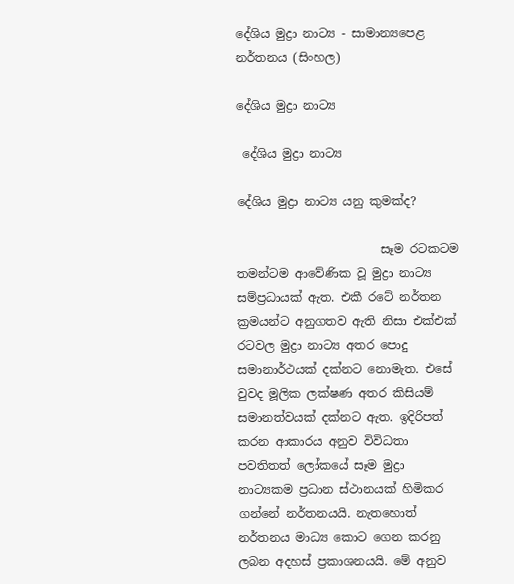දේශිය මුද්‍රා නාට්‍ය - සාමාන්‍යපෙළ නර්තනය (සිංහල)

දේශිය මුද්‍රා නාට්‍ය

 දේශිය මුද්‍රා නාට්‍ය

දේශිය මුද්‍රා නාට්‍ය යනු කුමක්ද?

                        සෑම රටකටම තමන්ටම ආවේණික වූ මුද්‍රා නාට්‍ය සම්ප්‍රධායක් ඇත. එකී රටේ නර්තන ක්‍රමයන්ට අනුගතව ඇති නිසා එක්එක් රටවල මුද්‍රා නාට්‍ය අතර පොදු සමානාර්ථයක් දක්නට නොමැත. එසේ වුවද මූලික ලක්ෂණ අතර කිසියම් සමානත්වයක් දක්නට ඇත. ඉදිරිපත් කරන ආකාරය අනුව විවිධතා පවතිතත් ලෝකයේ සෑම මුද්‍රා නාට්‍යකම ප්‍රධාන ස්ථානයක් හිමිකර ගන්නේ නර්තනයයි. නැතහොත් නර්තනය මාධ්‍ය කොට ගෙන කරනු ලබන අදහස් ප්‍රකාශනයයි. මේ අනුව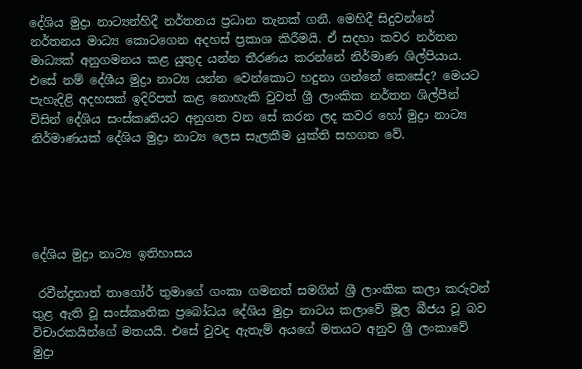දේශිය මුද්‍රා නාට්‍යන්හිදී නර්තනය ප්‍රධාන තැනක් ගනී. මෙහිදී සිදුවන්නේ නර්තනය මාධ්‍ය කොටගෙන අදහස් ප්‍රකාශ කිරීමයි. ඒ සදහා කවර නර්තන මාධ්‍යක් අනුගමනය කළ යුතුද යන්න තීරණය කරන්නේ නිර්මාණ ශිල්පියාය. එසේ නම් දේශීය මුද්‍රා නාට්‍ය යන්න වෙන්කොට හදුනා ගන්නේ කෙසේද? මෙයට පැහැදිළි අදහසක් ඉදිරිපත් කළ නොහැකි වුවත් ශ්‍රී ලාංකික නර්තන ශිල්පීන් විසින් දේශිය සංස්කෘතියට අනුගත වන සේ කරන ලද කවර හෝ මුද්‍රා නාට්‍ය නිර්මාණයක් දේශිය මුද්‍රා නාට්‍ය ලෙස සැලකීම යුක්ති සහගත වේ.





දේශිය මුද්‍රා නාට්‍ය ඉතිහාසය

 රවීන්ද්‍රනාත් තාගෝර් තුමාගේ ගංකා ගමනත් සමගින් ශ්‍රී ලාංකික කලා කරුවන් තුළ ඇති වූ සංස්කෘතික ප්‍රබෝධය දේශිය මුද්‍රා නාටය කලාවේ මූල බීජය වූ බව විචාරකයින්ගේ මතයයි. එසේ වුවද ඇතැම් අයගේ මතයට අනුව ශ්‍රී ලංකාවේ මුද්‍රා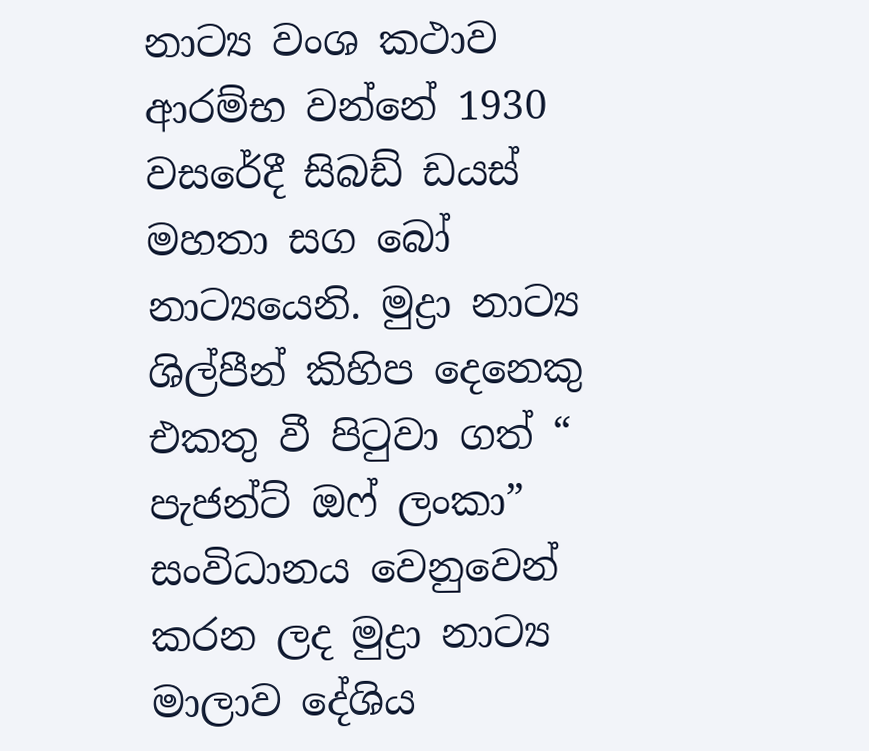නාට්‍ය වංශ කථාව ආරම්භ වන්නේ 1930 වසරේදී සිබඩ් ඩයස් මහතා සග බෝ නාට්‍යයෙනි. මුද්‍රා නාට්‍ය ශිල්පීන් කිහිප දෙනෙකු එකතු වී පිටුවා ගත් “ පැජන්ට් ඔ‍ෆ් ලංකා” සංවිධානය වෙනුවෙන් කරන ලද මුද්‍රා නාට්‍ය මාලාව දේශිය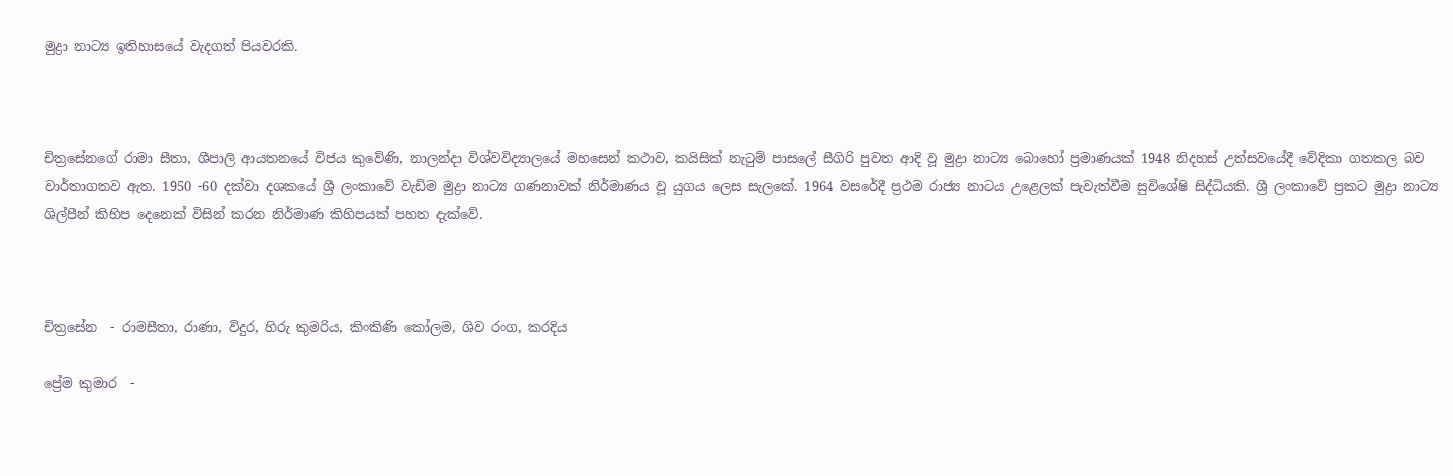මුද්‍රා නාට්‍ය ඉතිහාසයේ වැදගත් පියවරකි.



චිත්‍රසේනගේ රාමා සීතා, ශීපාලි ආයතනයේ විජය කුවේණි, නාලන්දා විශ්වවිද්‍යාලයේ මහසෙන් කථාව, කයිසික් නැටුම් පාසලේ සීගිරි පුවත ආදි වූ මුද්‍රා නාට්‍ය බොහෝ ප්‍රමාණයක් 1948 නිදහස් උත්සවයේදී වේදිකා ගතකල බව වාර්තාගතව ඇත. 1950 -60 දක්වා දශකයේ ශ්‍රී ලංකාවේ වැඩිම මුද්‍රා නාට්‍ය ගණනාවක් නිර්මාණය වූ යුගය ලෙස සැලකේ. 1964 වසරේදී ප්‍රථම රාජ්‍ය නාටය උළෙලක් පැවැත්වීම සුවිශේෂි සිද්ධියකි. ශ්‍රී ලංකාවේ ප්‍රකට මුද්‍රා නාට්‍ය ශිල්පීන් කිහිප දෙනෙක් විසින් කරන නිර්මාණ කිහිපයක් පහත දැක්වේ.



චිත්‍රසේන  - රාමසීතා, රාණා, විදුර, හිරු කුමරිය, කිංකිණි කෝලම, ශිව රංග, කරදිය

ප්‍රේම කුමාර  -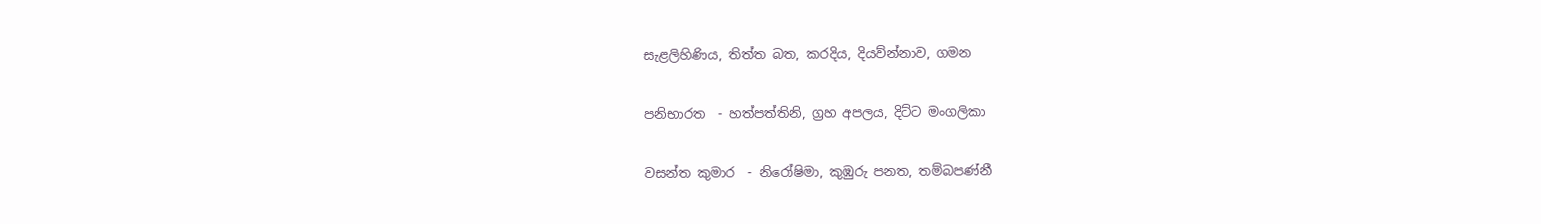සැළලිහිණිය, තිත්ත බත, කරදිය, දියව්න්නාව, ගමන

පනිභාරත  - හත්පත්තිනි, ග්‍රහ අපලය, දිට්ට මංගලිකා

වසන්ත කුමාර  - නිරෝෂිමා, කුඹුරු පනත, තම්බපණ්නී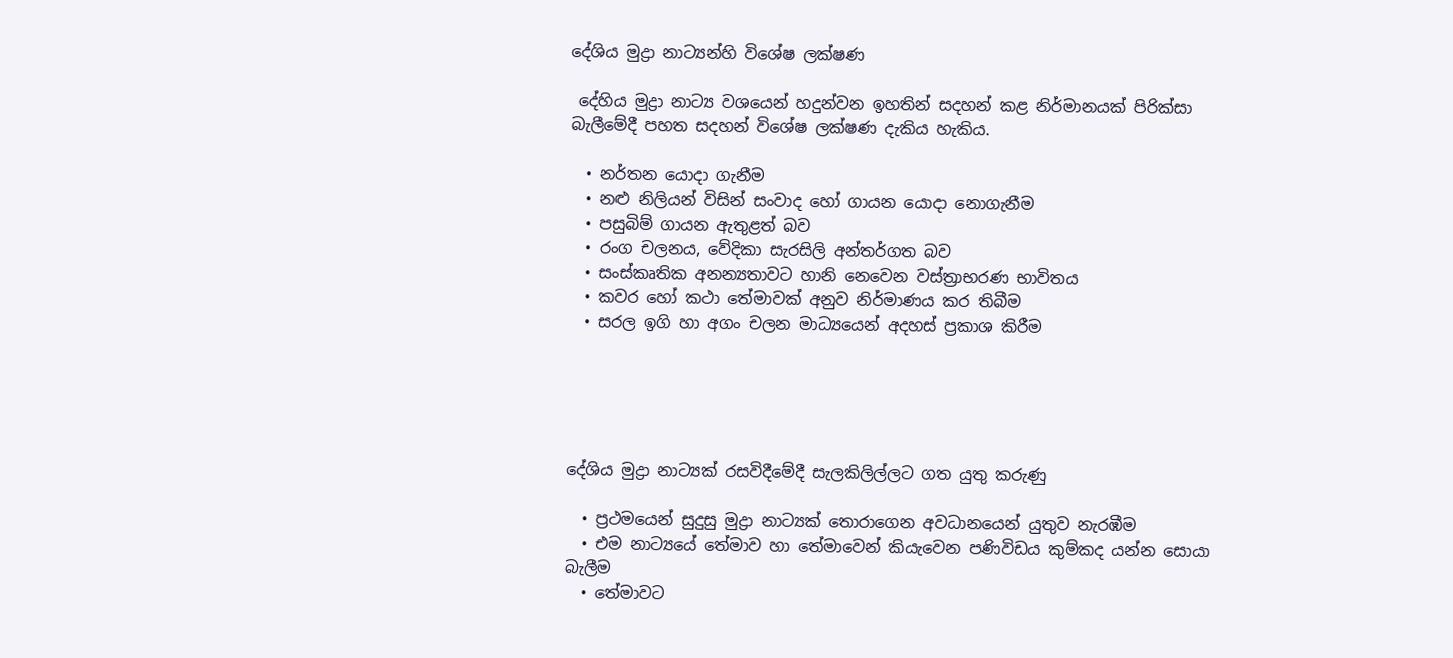දේශිය මුද්‍රා නාට්‍යන්හි විශේෂ ලක්ෂණ

 දේහිය මුද්‍රා නාට්‍ය වශයෙන් හදුන්වන ඉහතින් සදහන් කළ නිර්මානයක් පිරික්සා බැලීමේදී පහත සදහන් විශේෂ ලක්ෂණ දැකිය හැකිය.

  • නර්තන යොදා ගැනීම
  • නළු නිලියන් විසින් සංවාද හෝ ගායන යොදා නොගැනීම
  • පසුබිම් ගායන ඇතුළත් බව
  • රංග චලනය, වේදිකා සැරසිලි අන්තර්ගත බව
  • සංස්කෘතික අනන්‍යතාවට හානි නෙවෙන වස්ත්‍රාභරණ භාවිතය
  • කවර හෝ කථා තේමාවක් අනුව නිර්මාණය කර තිබීම
  • සරල ඉගි හා අගං චලන මාධ්‍යයෙන් අදහස් ප්‍රකාශ කිරීම





දේශිය මුද්‍රා නාට්‍යක් රසවිදීමේදී සැලකිලිල්ලට ගත යුතු කරුණු

  • ප්‍රථමයෙන් සුදුසු මුද්‍රා ‍නාට්‍යක් තොරාගෙන අවධානයෙන් යුතුව නැරඹීම
  • එම නාට්‍යයේ තේමාව හා තේමාවෙන් කියැවෙන පණිවිඩය කුම්කද යන්න සොයා බැලීම
  • තේමාවට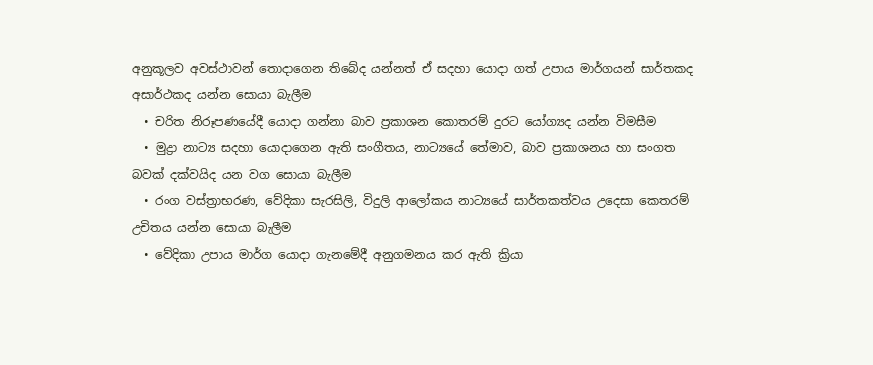අනුකූලව අවස්ථාවන් තොදාගෙන තිබේද යන්නත් ඒ සදහා යොදා ගත් උපාය මාර්ගයන් සාර්තකද අසාර්ථකද යන්න සොයා බැලීම
  • චරිත නිරූපණයේදී යොදා ගන්නා බාව ප්‍රකාශන කොතරම් දුරට යෝග්‍යද යන්න විමසීම
  • මුද්‍රා නාට්‍ය සදහා යොදාගෙන ඇති සංගීතය, නාට්‍යයේ තේමාව, බාව ප්‍රකාශනය හා සංගත බවක් දක්වයිද යන වග සොයා බැලීම
  • රංග වස්ත්‍රාභරණ, වේදිකා සැරසිලි, විදුලි ආලෝකය නාට්‍යයේ සාර්තකත්වය උදෙසා කෙතරම් උචිතය යන්න සොයා බැලීම
  • වේදිකා උපාය මාර්ග යොදා ගැනමේදී අනුගමනය කර ඇති ක්‍රියා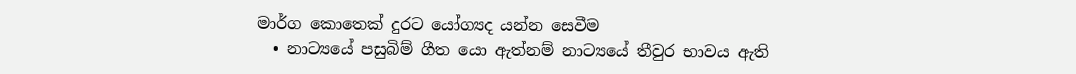මාර්ග කොතෙක් දුරට යෝග්‍යද යන්න සෙවීම
  • නාට්‍යයේ පසුබිම් ගීත යො ඇත්නම් නාට්‍යයේ තීවුර භාවය ඇති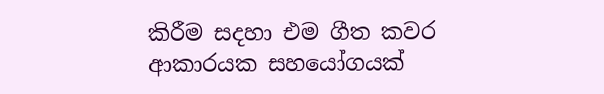කිරීම සදහා එම ගීත කවර ආකාරයක සහයෝගයක්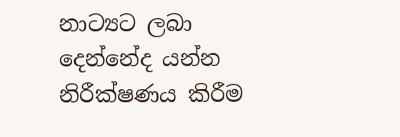නාට්‍යට ලබා දෙන්නේද යන්න නිරීක්ෂණය කිරීම